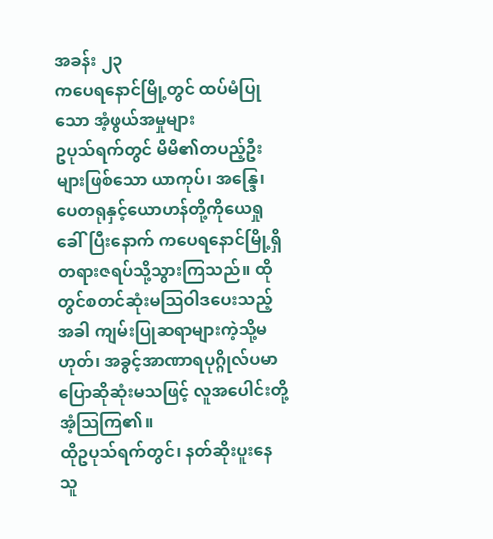အခန်း ၂၃
ကပေရနောင်မြို့တွင် ထပ်မံပြုသော အံ့ဖွယ်အမှုများ
ဥပုသ်ရက်တွင် မိမိ၏တပည့်ဦးများဖြစ်သော ယာကုပ်၊ အန္ဒြေ၊ ပေတရုနှင့်ယောဟန်တို့ကိုယေရှုခေါ်ပြီးနောက် ကပေရနောင်မြို့ရှိ တရားဇရပ်သို့သွားကြသည်။ ထိုတွင်စတင်ဆုံးမသြဝါဒပေးသည့်အခါ ကျမ်းပြုဆရာများကဲ့သို့မဟုတ်၊ အခွင့်အာဏာရပုဂ္ဂိုလ်ပမာ ပြောဆိုဆုံးမသဖြင့် လူအပေါင်းတို့အံ့သြကြ၏။
ထိုဥပုသ်ရက်တွင်၊ နတ်ဆိုးပူးနေသူ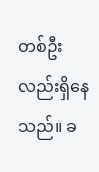တစ်ဦးလည်းရှိနေသည်။ ခ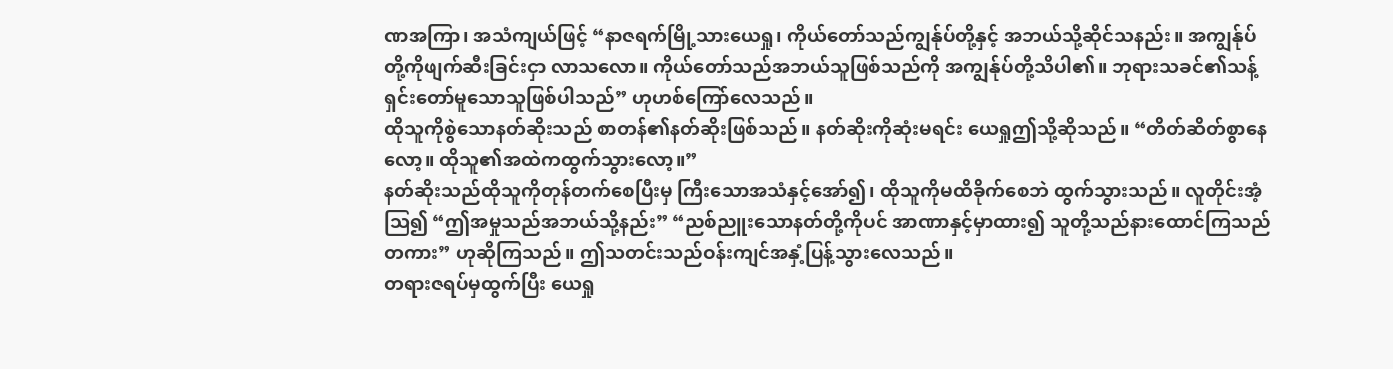ဏအကြာ၊ အသံကျယ်ဖြင့် “နာဇရက်မြို့သားယေရှု၊ ကိုယ်တော်သည်ကျွန်ုပ်တို့နှင့် အဘယ်သို့ဆိုင်သနည်း။ အကျွန်ုပ်တို့ကိုဖျက်ဆီးခြင်းငှာ လာသလော။ ကိုယ်တော်သည်အဘယ်သူဖြစ်သည်ကို အကျွန်ုပ်တို့သိပါ၏။ ဘုရားသခင်၏သန့်ရှင်းတော်မူသောသူဖြစ်ပါသည်” ဟုဟစ်ကြော်လေသည်။
ထိုသူကိုစွဲသောနတ်ဆိုးသည် စာတန်၏နတ်ဆိုးဖြစ်သည်။ နတ်ဆိုးကိုဆုံးမရင်း ယေရှုဤသို့ဆိုသည်။ “တိတ်ဆိတ်စွာနေလော့။ ထိုသူ၏အထဲကထွက်သွားလော့။”
နတ်ဆိုးသည်ထိုသူကိုတုန်တက်စေပြီးမှ ကြီးသောအသံနှင့်အော်၍၊ ထိုသူကိုမထိခိုက်စေဘဲ ထွက်သွားသည်။ လူတိုင်းအံ့ဩ၍ “ဤအမှုသည်အဘယ်သို့နည်း” “ညစ်ညူးသောနတ်တို့ကိုပင် အာဏာနှင့်မှာထား၍ သူတို့သည်နားထောင်ကြသည်တကား” ဟုဆိုကြသည်။ ဤသတင်းသည်ဝန်းကျင်အနှံ့ပြန့်သွားလေသည်။
တရားဇရပ်မှထွက်ပြီး ယေရှု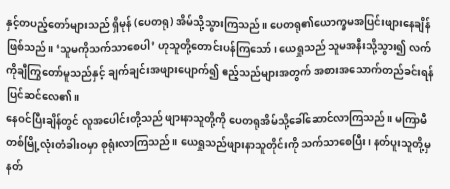နှင့်တပည့်တော်များသည် ရှိမုန် (ပေတရု) အိမ်သို့သွားကြသည်။ ပေတရု၏ယောက္ခမအပြင်းဖျားနေချိန်ဖြစ်သည်။ ‘သူမကိုသက်သာစေပါ’ ဟုသူတို့တောင်းပန်ကြသော်၊ ယေရှုသည် သူမအနီးသို့သွား၍ လက်ကိုချီကြွတော်မူသည်နှင့် ချက်ချင်းအဖျားပျောက်၍ ဧည့်သည်များအတွက် အစားအသောက်တည်ခင်းရန် ပြင်ဆင်လေ၏။
နေဝင်ပြီးချိန်တွင် လူအပေါင်းတို့သည် ဖျားနာသူတို့ကို ပေတရုအိမ်သို့ခေါ်ဆောင်လာကြသည်။ မကြာမီတစ်မြို့လုံးတံခါးဝမှာ စုရုံးလာကြသည်။ ယေရှုသည်ဖျားနာသူတိုင်းကို သက်သာစေပြီး၊ နတ်ပူးသူတို့မှ နတ်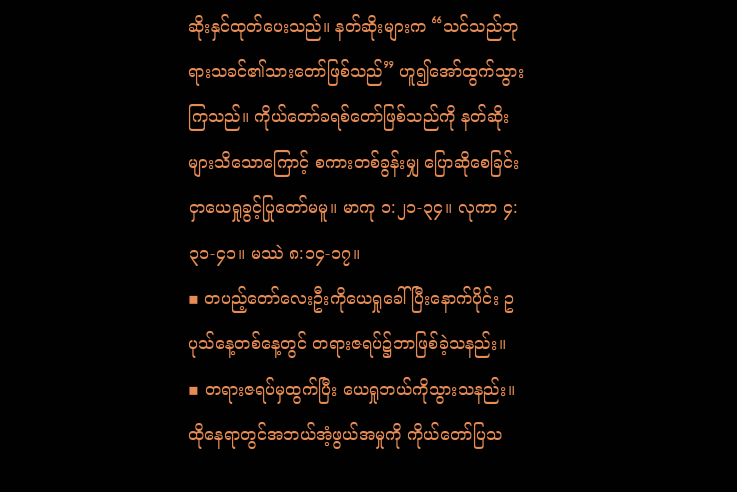ဆိုးနှင်ထုတ်ပေးသည်။ နတ်ဆိုးများက “သင်သည်ဘုရားသခင်၏သားတော်ဖြစ်သည်” ဟူ၍အော်ထွက်သွားကြသည်။ ကိုယ်တော်ခရစ်တော်ဖြစ်သည်ကို နတ်ဆိုးများသိသောကြောင့် စကားတစ်ခွန်းမျှ ပြောဆိုစေခြင်းငှာယေရှုခွင့်ပြုတော်မမူ။ မာကု ၁:၂၁-၃၄။ လုကာ ၄:၃၁-၄၁။ မဿဲ ၈:၁၄-၁၇။
▪ တပည့်တော်လေးဦးကိုယေရှုခေါ်ပြီးနောက်ပိုင်း ဥပုသ်နေ့တစ်နေ့တွင် တရားဇရပ်၌ဘာဖြစ်ခဲ့သနည်း။
▪ တရားဇရပ်မှထွက်ပြီး ယေရှုဘယ်ကိုသွားသနည်း။ ထိုနေရာတွင်အဘယ်အံ့ဖွယ်အမှုကို ကိုယ်တော်ပြသ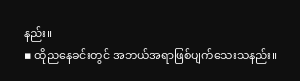နည်း။
▪ ထိုညနေခင်းတွင် အဘယ်အရာဖြစ်ပျက်သေးသနည်း။